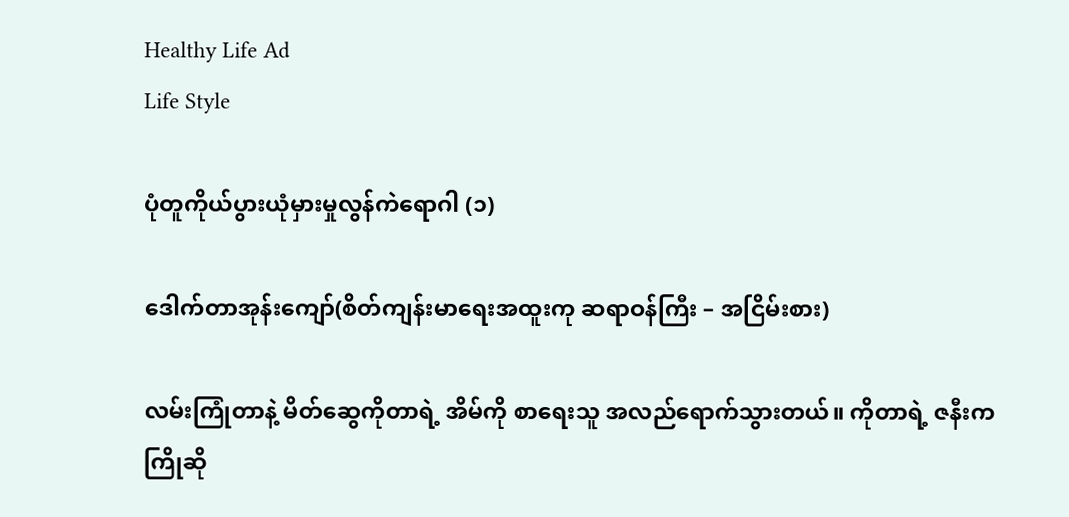Healthy Life Ad
Life Style

ပုံတူကိုယ်ပွားယုံမှားမှုလွန်ကဲရောဂါ (၁)

ဒေါက်တာအုန်းကျော်(စိတ်ကျန်းမာရေးအထူးကု ဆရာဝန်ကြီး – အငြိမ်းစား)

လမ်းကြုံတာနဲ့ မိတ်ဆွေကိုတာရဲ့ အိမ်ကို စာရေးသူ အလည်ရောက်သွားတယ်။ ကိုတာရဲ့ ဇနီးက ကြိုဆို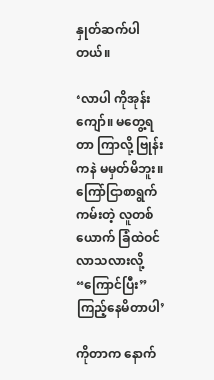နှုတ်ဆက်ပါတယ်။

‘လာပါ ကိုအုန်းကျော်။ မတွေ့ရတာ ကြာလို့ ဗြုန်းကနဲ မမှတ်မိဘူး။ ကြော်ငြာစာရွက်ကမ်းတဲ့ လူတစ်ယောက် ခြံထဲဝင်လာသလားလို့ “ကြောင်ပြီး” ကြည့်နေမိတာပါ’

ကိုတာက နောက်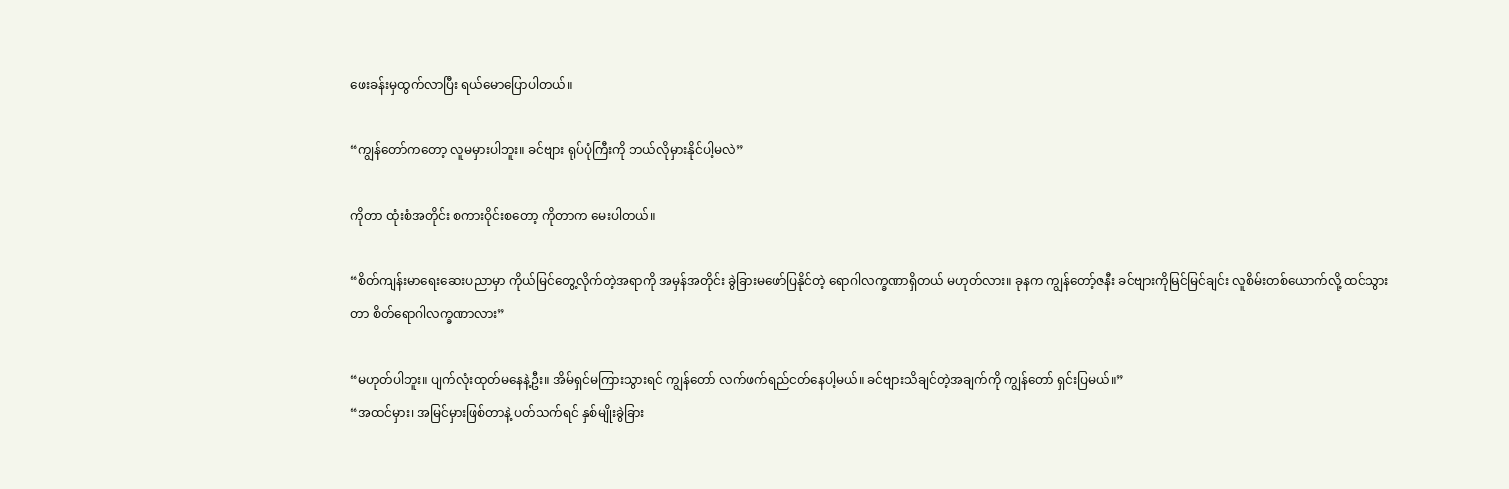ဖေးခန်းမှထွက်လာပြီး ရယ်မောပြောပါတယ်။

“ကျွန်တော်ကတော့ လူမမှားပါဘူး။ ခင်ဗျား ရုပ်ပုံကြီးကို ဘယ်လိုမှားနိုင်ပါ့မလဲ”

ကိုတာ ထုံးစံအတိုင်း စကားဝိုင်းစတော့ ကိုတာက မေးပါတယ်။

“စိတ်ကျန်းမာရေးဆေးပညာမှာ ကိုယ်မြင်တွေ့လိုက်တဲ့အရာကို အမှန်အတိုင်း ခွဲခြားမဖော်ပြနိုင်တဲ့ ရောဂါလက္ခဏာရှိတယ် မဟုတ်လား။ ခုနက ကျွန်တော့်ဇနီး ခင်ဗျားကိုမြင်မြင်ချင်း လူစိမ်းတစ်ယောက်လို့ ထင်သွားတာ စိတ်ရောဂါလက္ခဏာလား”

“မဟုတ်ပါဘူး။ ပျက်လုံးထုတ်မနေနဲ့ဦး။ အိမ်ရှင်မကြားသွားရင် ကျွန်တော် လက်ဖက်ရည်ငတ်နေပါ့မယ်။ ခင်ဗျားသိချင်တဲ့အချက်ကို ကျွန်တော် ရှင်းပြမယ်။”
“အထင်မှား၊ အမြင်မှားဖြစ်တာနဲ့ ပတ်သက်ရင် နှစ်မျိုးခွဲခြား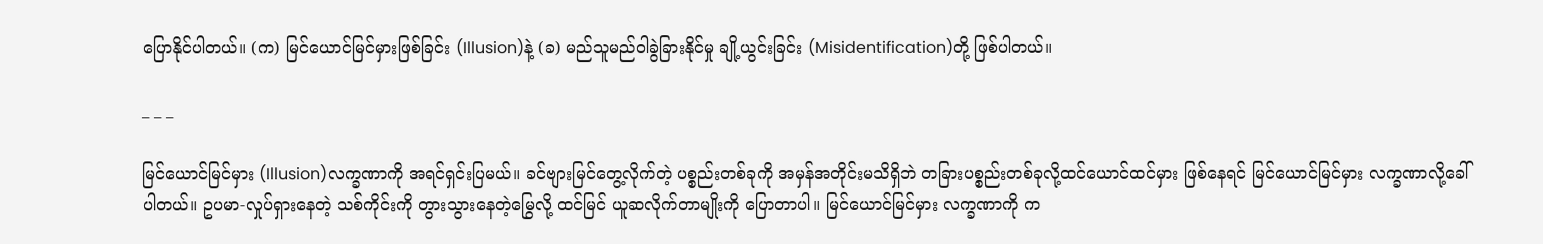ပြောနိုင်ပါတယ်။ (က) မြင်ယောင်မြင်မှားဖြစ်ခြင်း (Illusion)နဲ့ (ခ) မည်သူမည်ဝါခွဲခြားနိုင်မှု ချို့ယွင်းခြင်း (Misidentification)တို့ ဖြစ်ပါတယ်။

_ _ _

မြင်ယောင်မြင်မှား (Illusion)လက္ခဏာကို အရင်ရှင်းပြမယ်။ ခင်ဗျားမြင်တွေ့လိုက်တဲ့ ပစ္စည်းတစ်ခုကို အမှန်အတိုင်းမသိရှိဘဲ တခြားပစ္စည်းတစ်ခုလို့ထင်ယောင်ထင်မှား ဖြစ်နေရင် မြင်ယောင်မြင်မှား လက္ခဏာလို့ခေါ်ပါတယ်။ ဥပမာ-လှုပ်ရှားနေတဲ့ သစ်ကိုင်းကို တွားသွားနေတဲ့မြွေလို့ ထင်မြင် ယူဆလိုက်တာမျိုးကို ပြောတာပါ။ မြင်ယောင်မြင်မှား လက္ခဏာကို က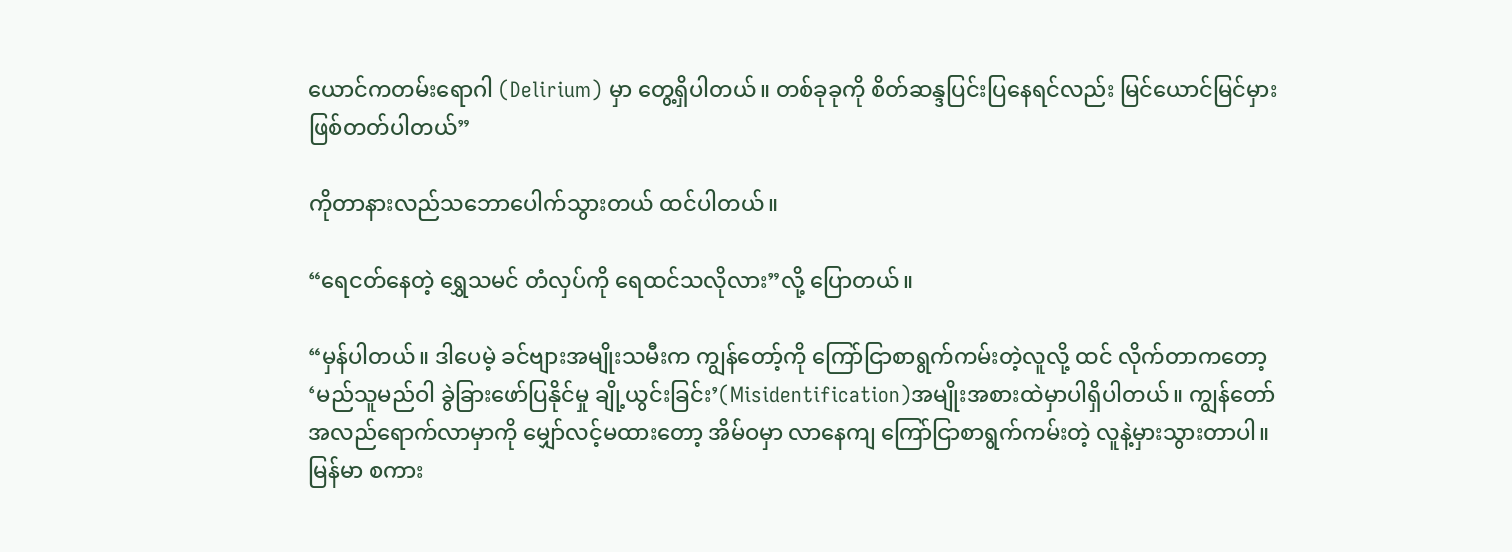ယောင်ကတမ်းရောဂါ (Delirium) မှာ တွေ့ရှိပါတယ်။ တစ်ခုခုကို စိတ်ဆန္ဒပြင်းပြနေရင်လည်း မြင်ယောင်မြင်မှားဖြစ်တတ်ပါတယ်”

ကိုတာနားလည်သဘောပေါက်သွားတယ် ထင်ပါတယ်။

“ရေငတ်နေတဲ့ ရွှေသမင် တံလှပ်ကို ရေထင်သလိုလား”လို့ ပြောတယ်။

“မှန်ပါတယ်။ ဒါပေမဲ့ ခင်ဗျားအမျိုးသမီးက ကျွန်တော့်ကို ကြော်ငြာစာရွက်ကမ်းတဲ့လူလို့ ထင် လိုက်တာကတော့ ‘မည်သူမည်ဝါ ခွဲခြားဖော်ပြနိုင်မှု ချို့ယွင်းခြင်း’(Misidentification)အမျိုးအစားထဲမှာပါရှိပါတယ်။ ကျွန်တော် အလည်ရောက်လာမှာကို မျှော်လင့်မထားတော့ အိမ်ဝမှာ လာနေကျ ကြော်ငြာစာရွက်ကမ်းတဲ့ လူနဲ့မှားသွားတာပါ။ မြန်မာ စကား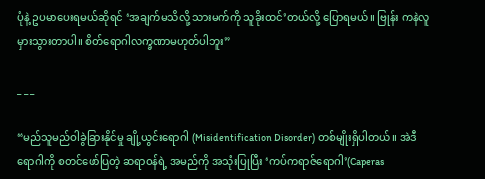ပုံနဲ့ ဥပမာပေးရမယ်ဆိုရင် ‘အချက်မသိလို့ သားမက်ကို သူခိုးထင်’တယ်လို့ ပြောရမယ်။ ဗြုန်း ကနဲလူမှားသွားတာပါ။ စိတ်ရောဂါလက္ခဏာမဟုတ်ပါဘူး”

_ _ _

“မည်သူမည်ဝါခွဲခြားနိုင်မှု ချို့ယွင်းရောဂါ (Misidentification Disorder) တစ်မျိုးရှိပါတယ်။ အဲဒီရောဂါကို စတင်ဖော်ပြတဲ့ ဆရာဝန်ရဲ့ အမည်ကို အသုံးပြုပြီး ‘ကပ်ကရာဇ်ရောဂါ’(Caperas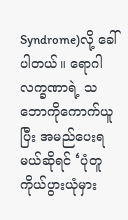Syndrome)လို့ ခေါ်ပါတယ်။ ရောဂါလက္ခဏာရဲ့ သဘောကိုကောက်ယူပြီး အမည်ပေးရမယ်ဆိုရင် ‘ပုံတူကိုယ်ပွားယုံမှား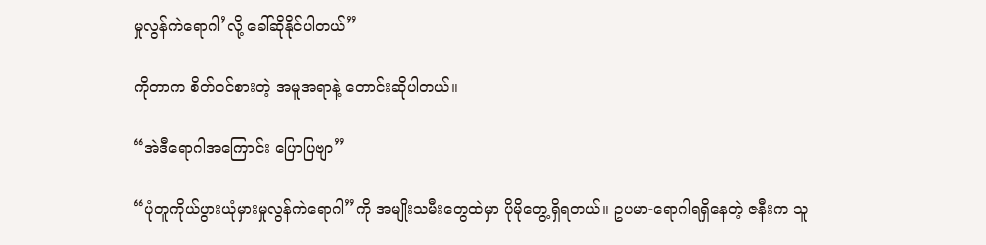မှုလွန်ကဲရောဂါ’လို့ ခေါ်ဆိုနိုင်ပါတယ်”

ကိုတာက စိတ်ဝင်စားတဲ့ အမူအရာနဲ့ တောင်းဆိုပါတယ်။

“အဲဒီရောဂါအကြောင်း ပြောပြဗျာ”

“ပုံတူကိုယ်ပွားယုံမှားမှုလွန်ကဲရောဂါ”ကို အမျိုးသမီးတွေထဲမှာ ပိုမိုတွေ့ရှိရတယ်။ ဥပမာ-ရောဂါရရှိနေတဲ့ ဇနီးက သူ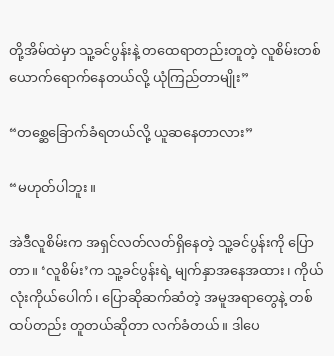တို့အိမ်ထဲမှာ သူ့ခင်ပွန်းနဲ့ တထေရာတည်းတူတဲ့ လူစိမ်းတစ်ယောက်ရောက်နေတယ်လို့ ယုံကြည်တာမျိုး”

“တစ္ဆေခြောက်ခံရတယ်လို့ ယူဆနေတာလား”

“မဟုတ်ပါဘူး။

အဲဒီလူစိမ်းက အရှင်လတ်လတ်ရှိနေတဲ့ သူ့ခင်ပွန်းကို ပြောတာ။ ‘လူစိမ်း’က သူ့ခင်ပွန်းရဲ့ မျက်နှာအနေအထား၊ ကိုယ်လုံးကိုယ်ပေါက်၊ ပြောဆိုဆက်ဆံတဲ့ အမူအရာတွေနဲ့ တစ်ထပ်တည်း တူတယ်ဆိုတာ လက်ခံတယ်။ ဒါပေ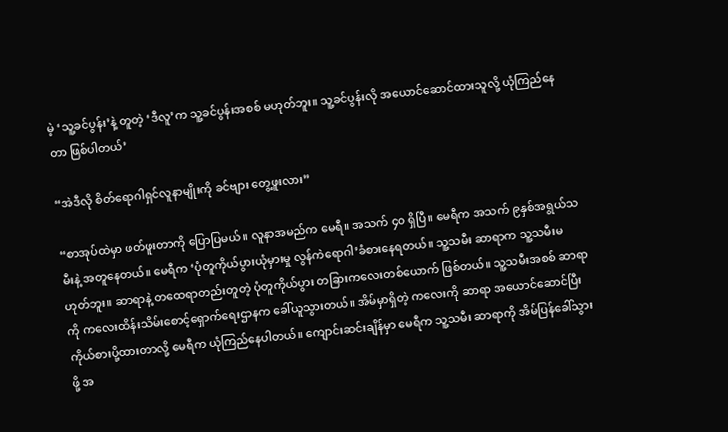မဲ့ ‘သူ့ခင်ပွန်း’နဲ့ တူတဲ့ ‘ဒီလူ’က သူ့ခင်ပွန်းအစစ် မဟုတ်ဘူး။ သူ့ခင်ပွန်းလို အယောင်ဆောင်ထားသူလို့ ယုံကြည်နေတာ ဖြစ်ပါတယ်’

“အဲဒီလို စိတ်ရောဂါရှင်လူနာမျိုးကို ခင်ဗျား တွေ့ဖူးလား”

“စာအုပ်ထဲမှာ ဖတ်ဖူးတာကို ပြောပြမယ်။ လူနာအမည်က မေရီ။ အသက် ၄၀ ရှိပြီ။ မေရီက အသက် ၉နှစ်အရွယ်သမီးနဲ့ အတူနေတယ်။ မေရီက ‘ပုံတူကိုယ်ပွားယုံမှားမှု လွန်ကဲရောဂါ’ခံစားနေရတယ်။ သူ့သမီး ဆာရာက သူ့သမီးမဟုတ်ဘူး။ ဆာရာနဲ့ တထေရာတည်းတူတဲ့ ပုံတူကိုယ်ပွား တခြားကလေးတစ်ယောက် ဖြစ်တယ်။ သူ့သမီးအစစ် ဆာရာကို ကလေးထိန်းသိမ်းစောင့်ရှောက်ရေးဌာနက ခေါ်ယူသွားတယ်။ အိမ်မှာရှိတဲ့ ကလေးကို ဆာရာ အယောင်ဆောင်ပြီး ကိုယ်စားပို့ထားတာလို့ မေရီက ယုံကြည်နေပါတယ်။ ကျောင်းဆင်းချိန်မှာ မေရီက သူ့သမီး ဆာရာကို အိမ်ပြန်ခေါ်သွားဖို့ အ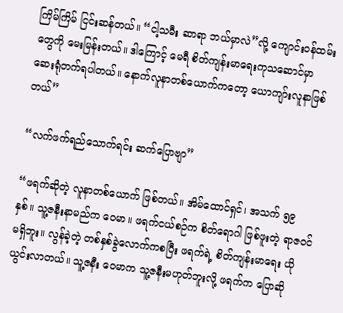ကြိမ်ကြိမ် ငြင်းဆန်တယ်။ “ငါ့သမီး ဆာရာ ဘယ်မှာလဲ”လို့ ကျောင်းဝန်ထမ်းတွေကို မေးမြန်းတယ်။ ဒါကြောင့် မေရီ စိတ်ကျန်းမာရေးကုသဆောင်မှာ ဆေးရုံတက်ရပါတယ်။ နောက်လူနာတစ်ယောက်ကတော့ ယောကျာ်းလူနာဖြစ်တယ်”

“လက်ဖက်ရည်သောက်ရင်း ဆက်ပြောဗျာ”

“ဖရက်ဆိုတဲ့ လူနာတစ်ယောက် ဖြစ်တယ်။ အိမ်ထောင်ရှင်၊ အသက် ၅၉ နှစ်။ သူ့ဇနီးနာမည်က ဝေမာ။ ဖရက်ငယ်စဉ်က စိတ်ရောဂါ ဖြစ်ဖူးတဲ့ ရာဇဝင်မရှိဘူး။ လွန်ခဲ့တဲ့ တစ်နှစ်ခွဲလောက်ကစပြီး ဖရက်ရဲ့ စိတ်ကျန်းမာရေး ယိုယွင်းလာတယ်။ သူ့ဇနီး ဝေမာက သူ့ဇနီးမဟုတ်ဘူးလို့ ဖရက်က ပြောဆို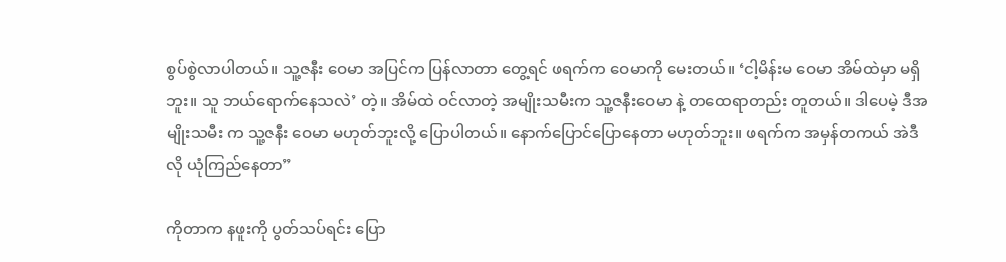စွပ်စွဲလာပါတယ်။ သူ့ဇနီး ဝေမာ အပြင်က ပြန်လာတာ တွေ့ရင် ဖရက်က ဝေမာကို မေးတယ်။ ‘ငါ့မိန်းမ ဝေမာ အိမ်ထဲမှာ မရှိဘူး။ သူ ဘယ်ရောက်နေသလဲ’ တဲ့။ အိမ်ထဲ ဝင်လာတဲ့ အမျိုးသမီးက သူ့ဇနီးဝေမာ နဲ့ တထေရာတည်း တူတယ်။ ဒါပေမဲ့ ဒီအမျိုးသမီး က သူ့ဇနီး ဝေမာ မဟုတ်ဘူးလို့ ပြောပါတယ်။ နောက်ပြောင်ပြောနေတာ မဟုတ်ဘူး။ ဖရက်က အမှန်တကယ် အဲဒီလို ယုံကြည်နေတာ”

ကိုတာက နဖူးကို ပွတ်သပ်ရင်း ပြော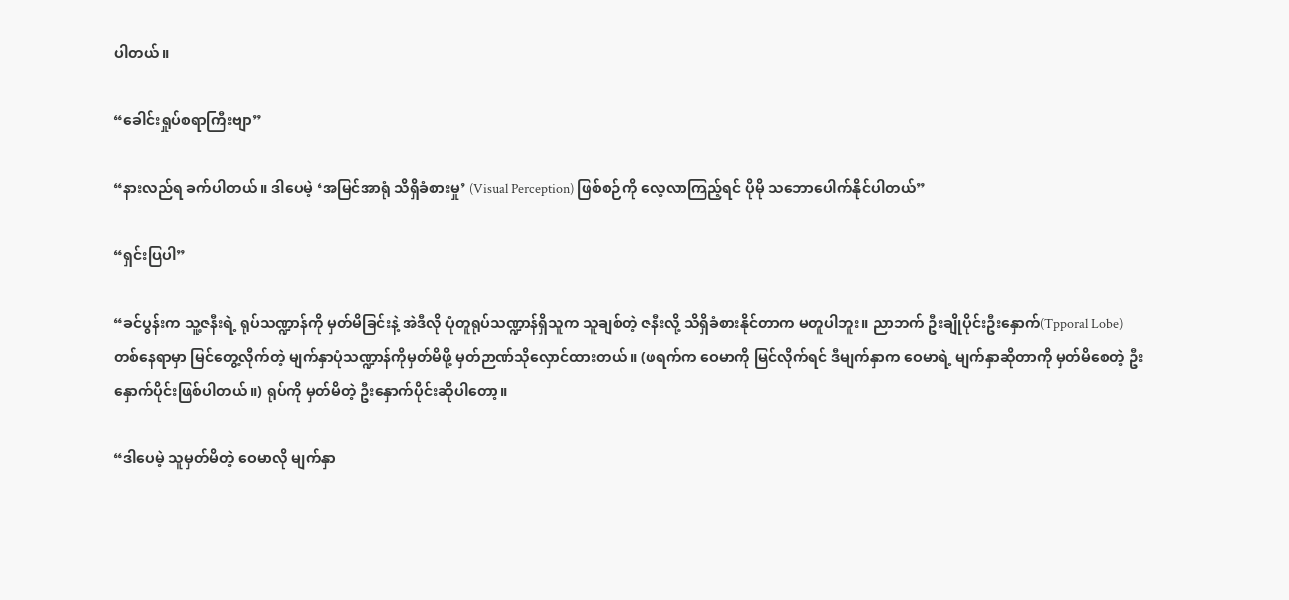ပါတယ်။

“ခေါင်းရှုပ်စရာကြီးဗျာ”

“နားလည်ရ ခက်ပါတယ်။ ဒါပေမဲ့ ‘အမြင်အာရုံ သိရှိခံစားမှု’ (Visual Perception) ဖြစ်စဉ်ကို လေ့လာကြည့်ရင် ပိုမို သဘောပေါက်နိုင်ပါတယ်”

“ရှင်းပြပါ”

“ခင်ပွန်းက သူ့ဇနီးရဲ့ ရုပ်သဏ္ဍာန်ကို မှတ်မိခြင်းနဲ့ အဲဒီလို ပုံတူရုပ်သဏ္ဍာန်ရှိသူက သူချစ်တဲ့ ဇနီးလို့ သိရှိခံစားနိုင်တာက မတူပါဘူး။ ညာဘက် ဦးချိုပိုင်းဦးနှောက်(Tpporal Lobe)တစ်နေရာမှာ မြင်တွေ့လိုက်တဲ့ မျက်နှာပုံသဏ္ဍာန်ကိုမှတ်မိဖို့ မှတ်ဉာဏ်သိုလှောင်ထားတယ်။ (ဖရက်က ဝေမာကို မြင်လိုက်ရင် ဒီမျက်နှာက ဝေမာရဲ့ မျက်နှာဆိုတာကို မှတ်မိစေတဲ့ ဦးနှောက်ပိုင်းဖြစ်ပါတယ်။) ရုပ်ကို မှတ်မိတဲ့ ဦးနှောက်ပိုင်းဆိုပါတော့။

“ဒါပေမဲ့ သူမှတ်မိတဲ့ ဝေမာလို မျက်နှာ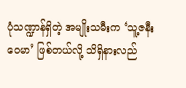ပုံသဏ္ဍာန်ရှိတဲ့ အမျိုးသမီးက ‘သူ့ဇနီးဝေမာ’ ဖြစ်တယ်လို့ သိရှိနားလည်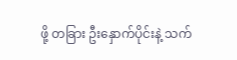ဖို့ တခြား ဦးနှောက်ပိုင်းနဲ့ သက်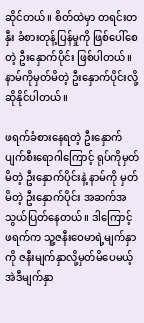ဆိုင်တယ်။ စိတ်ထဲမှာ တရင်းတနှီး ခံစားတုန့်ပြန်မှုကို ဖြစ်ပေါ်စေတဲ့ ဦးနှောက်ပိုင်း ဖြစ်ပါတယ်။ နာမ်ကိုမှတ်မိတဲ့ ဦးနှောက်ပိုင်းလို့ ဆိုနိုင်ပါတယ်။

ဖရက်ခံစားနေရတဲ့ ဦးနှောက်ပျက်စီးရောဂါကြောင့် ရုပ်ကိုမှတ်မိတဲ့ ဦးနှောက်ပိုင်းနဲ့ နာမ်ကို မှတ်မိတဲ့ ဦးနှောက်ပိုင်း အဆက်အသွယ်ပြတ်နေတယ်။ ဒါကြောင့် ဖရက်က သူ့ဇနီးဝေမာရဲ့မျက်နှာကို ဇနီးမျက်နှာလို့မှတ်မိပေမယ့် အဲဒီမျက်နှာ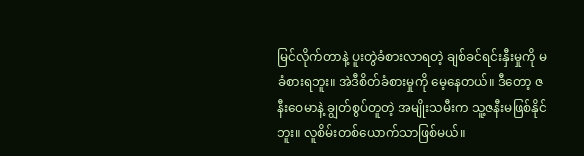မြင်လိုက်တာနဲ့ ပူးတွဲခံစားလာရတဲ့ ချစ်ခင်ရင်းနှီးမှုကို မခံစားရဘူး။ အဲဒီစိတ်ခံစားမှုကို မေ့နေတယ်။ ဒီတော့ ဇနီးဝေမာနဲ့ ချွတ်စွပ်တူတဲ့ အမျိုးသမီးက သူ့ဇနီးမဖြစ်နိုင်ဘူး။ လူစိမ်းတစ်ယောက်သာဖြစ်မယ်။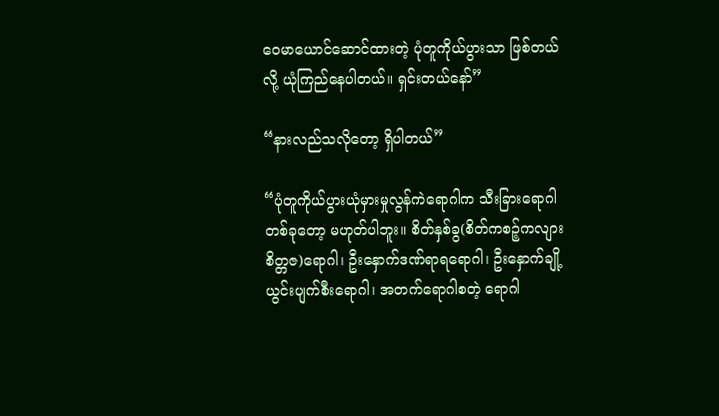ဝေမာယောင်ဆောင်ထားတဲ့ ပုံတူကိုယ်ပွားသာ ဖြစ်တယ်လို့ ယုံကြည်နေပါတယ်။ ရှင်းတယ်နော်”

“နားလည်သလိုတော့ ရှိပါတယ်”

“ပုံတူကိုယ်ပွားယုံမှားမှုလွန်ကဲရောဂါက သီးခြားရောဂါတစ်ခုတော့ မဟုတ်ပါဘူး။ စိတ်နှစ်ခွ(စိတ်ကစဉ့်ကလျားစိတ္တဇ)ရောဂါ၊ ဦးနှောက်ဒဏ်ရာရရောဂါ၊ ဦးနှောက်ချို့ယွင်းပျက်စီးရောဂါ၊ အတက်ရောဂါစတဲ့ ရောဂါ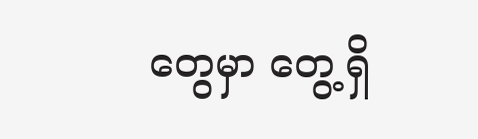တွေမှာ တွေ့ရှိ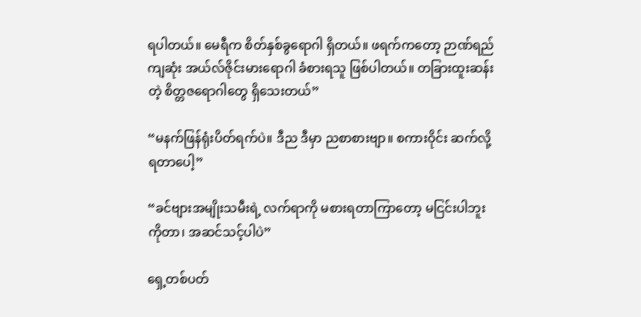ရပါတယ်။ မေရီက စိတ်နှစ်ခွရောဂါ ရှိတယ်။ ဖရက်ကတော့ ဉာဏ်ရည်ကျဆုံး အယ်လ်ဇိုင်းမားရောဂါ ခံစားရသူ ဖြစ်ပါတယ်။ တခြားထူးဆန်းတဲ့ စိတ္တဇရောဂါတွေ ရှိသေးတယ်”

“မနက်ဖြန်ရုံးပိတ်ရက်ပဲ။ ဒီည ဒီမှာ ညစာစားဗျာ။ စကားဝိုင်း ဆက်လို့ ရတာပေါ့”

“ခင်ဗျားအမျိုးသမီးရဲ့ လက်ရာကို မစားရတာကြာတော့ မငြင်းပါဘူး ကိုတာ၊ အဆင်သင့်ပါပဲ”

ရှေ့တစ်ပတ်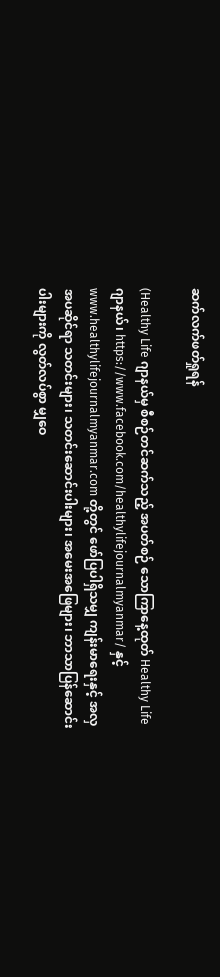ဆက်လက်ဖတ်ရှုရန်

(Healthy Life ဂျာနယ်မှ စီစဉ်တင်ဆက်သည့် အပတ်စဉ် သောကြာနေ့ထုတ် Healthy Life ဂျာနယ်၊ https://www.facebook.com/healthylifejournalmyanmar/ နှင့် www.healthylifejournalmyanmar.com တို့တွင် ဖော်ပြပါရှိသမျှ ကျန်းမာရေးနှင့် အလှအပဆိုင်ရာ သတင်းများ၊ သတင်းဆောင်းပါးများ၊ အမေးအဖြေများ၊ ဘာသာပြန်ဆောင်းပါးများကို လွတ်လပ်စွာ မျှဝေ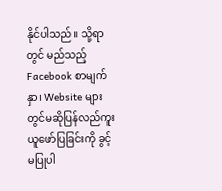နိုင်ပါသည်။ သို့ရာတွင် မည်သည့် Facebook စာမျက်နှာ၊ Website များတွင်မဆိုပြန်လည်ကူးယူဖော်ပြခြင်းကို ခွင့်မပြုပါ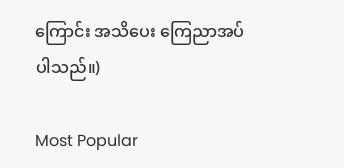ကြောင်း အသိပေး ကြေညာအပ်ပါသည်။)

Most Popular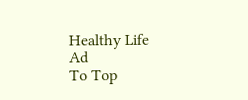Healthy Life Ad
To Top